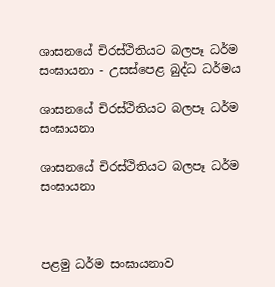ශාසනයේ චිරස්ථිතියට බලපෑ ධර්ම සංඝායනා - උසස්පෙළ බුද්ධ ධර්මය

ශාසනයේ චිරස්ථිතියට බලපෑ ධර්ම සංඝායනා

ශාසනයේ චිරස්ථිතියට බලපෑ ධර්ම සංඝායනා



පළමු ධර්ම සංඝායනාව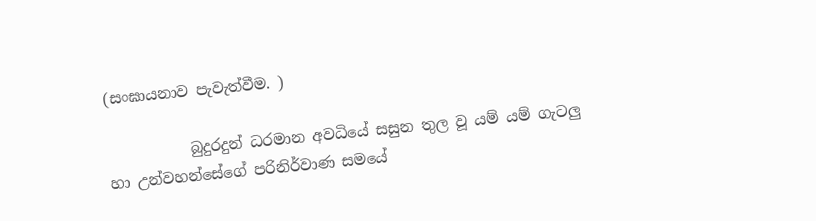(සංඝායනාව පැවැත්වීම. )

           බුදුරදුන් ධරමාන අවධියේ සසුන තුල වූ යම් යම් ගැටලු හා උන්වහන්සේගේ පරිනිර්වාණ සමයේ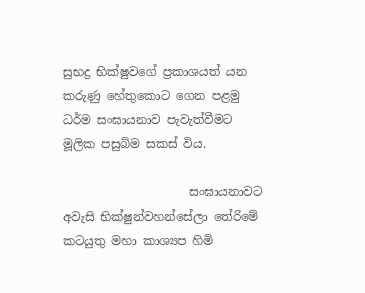සුභද්‍ර භික්ෂුවගේ ප්‍රකාශයත් යන කරුණු හේතුකොට ගෙන පළමු ධර්ම සංඝායනාව පැවැත්වීමට මූලික පසුබිම සකස් විය.

                     සංඝායනාවට අවැසි භික්ෂුන්වහන්සේලා තේරිමේ කටයුතු මහා කාශ්‍යප හිමි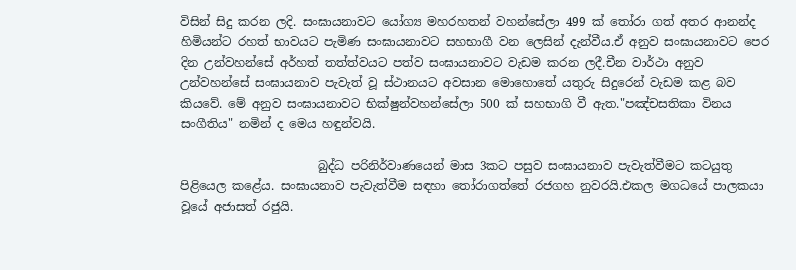විසින් සිදු කරන ලදි. සංඝායනාවට යෝග්‍ය මහරහතන් වහන්සේලා 499 ක් තෝරා ගත් අතර ආනන්ද හිමියන්ට රහත් භාවයට පැමිණ සංඝායනාවට සහභාගී වන ලෙසින් දැන්වීය.ඒ අනුව සංඝායනාවට පෙර දින උන්වහන්සේ අර්හත් තත්ත්වයට පත්ව සංඝායනාවට වැඩම කරන ලදී.චීන වාර්ථා අනුව උන්වහන්සේ සංඝායනාව පැවැත් වූ ස්ථානයට අවසාන මොහොතේ යතුරු සිදුරෙන් වැඩම කළ බව කියවේ. මේ අනුව සංඝායනාවට භික්ෂුන්වහන්සේලා 500 ක් සහභාගි වී ඇත."පඤ්චසතිකා විනය සංගීතිය" නමින් ද මෙය හඳුන්වයි.

                       බුද්ධ පරිනිර්වාණයෙන් මාස 3කට පසුව සංඝායනාව පැවැත්වීමට කටයුතු පිළියෙල කළේය. සංඝායනාව පැවැත්වීම සඳහා තෝරාගත්තේ රජගහ නුවරයි.එකල මගධයේ පාලකයා වූයේ අජාසත් රජුයි.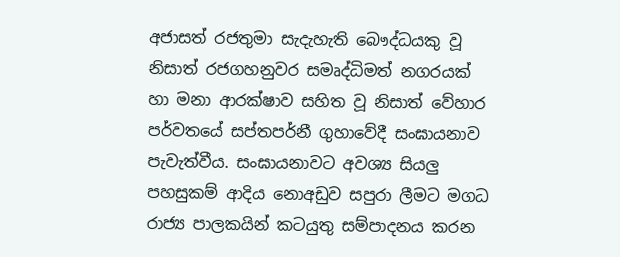අජාසත් රජතුමා සැදැහැති බෞද්ධයකු වූ නිසාත් රජගහනුවර සමෘද්ධිමත් නගරයක් හා මනා ආරක්ෂාව සහිත වූ නිසාත් වේහාර පර්වතයේ සප්තපර්නී ගුහාවේදී සංඝායනාව පැවැත්වීය. සංඝායනාවට අවශ්‍ය සියලු පහසුකම් ආදිය නොඅඩුව සපුරා ලීමට මගධ රාජ්‍ය පාලකයින් කටයුතු සම්පාදනය කරන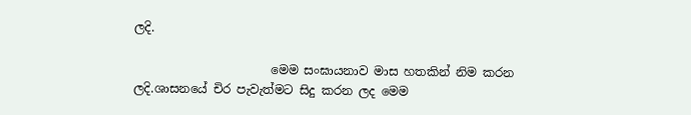ලදි.

                       මෙම සංඝායනාව මාස හතකින් නිම කරන ලදි.ශාසනයේ චිර පැවැත්මට සිදු කරන ලද මෙම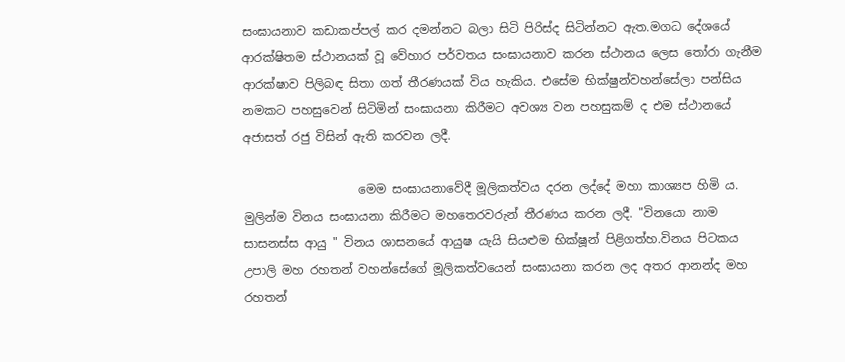සංඝායනාව කඩාකප්පල් කර දමන්නට බලා සිටි පිරිස්ද සිටින්නට ඇත.මගධ දේශයේ ආරක්ෂිතම ස්ථානයක් වූ වේහාර පර්වතය සංඝායනාව කරන ස්ථානය ලෙස තෝරා ගැනීම ආරක්ෂාව පිලිබඳ සිතා ගත් තීරණයක් විය හැකිය. එසේම භික්ෂුන්වහන්සේලා පන්සිය නමකට පහසුවෙන් සිටිමින් සංඝායනා කිරීමට අවශ්‍ය වන පහසුකම් ද එම ස්ථානයේ අජාසත් රජු විසින් ඇති කරවන ලදී.

                   මෙම සංඝායනාවේදී මූලිකත්වය දරන ලද්දේ මහා කාශ්‍යප හිමි ය. මුලින්ම විනය සංඝායනා කිරීමට මහතෙරවරුන් තීරණය කරන ලදී. "විනයො නාම සාසනස්ස ආයු " විනය ශාසනයේ ආයුෂ යැයි සියළුම භික්ෂූන් පිළිගත්හ.විනය පිටකය උපාලි මහ රහතන් වහන්සේගේ මූලිකත්වයෙන් සංඝායනා කරන ලද අතර ආනන්ද මහ රහතන්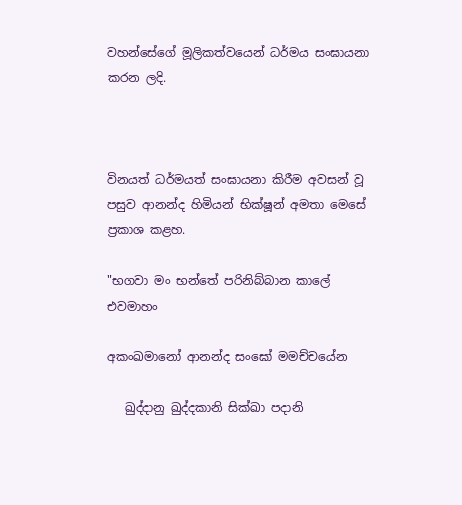වහන්සේගේ මූලිකත්වයෙන් ධර්මය සංඝායනා කරන ලදි.



විනයත් ධර්මයත් සංඝායනා කිරීම අවසන් වූ පසුව ආනන්ද හිමියන් භික්ෂූන් අමතා මෙසේ ප්‍රකාශ කළහ.

"භගවා මං භන්තේ පරිනිබ්බාන කාලේ එවමාහං

අකංඛමානෝ ආනන්ද සංඝෝ මමච්චයේන

   ඛුද්දානු ඛුද්දකානි සික්ඛා පදානි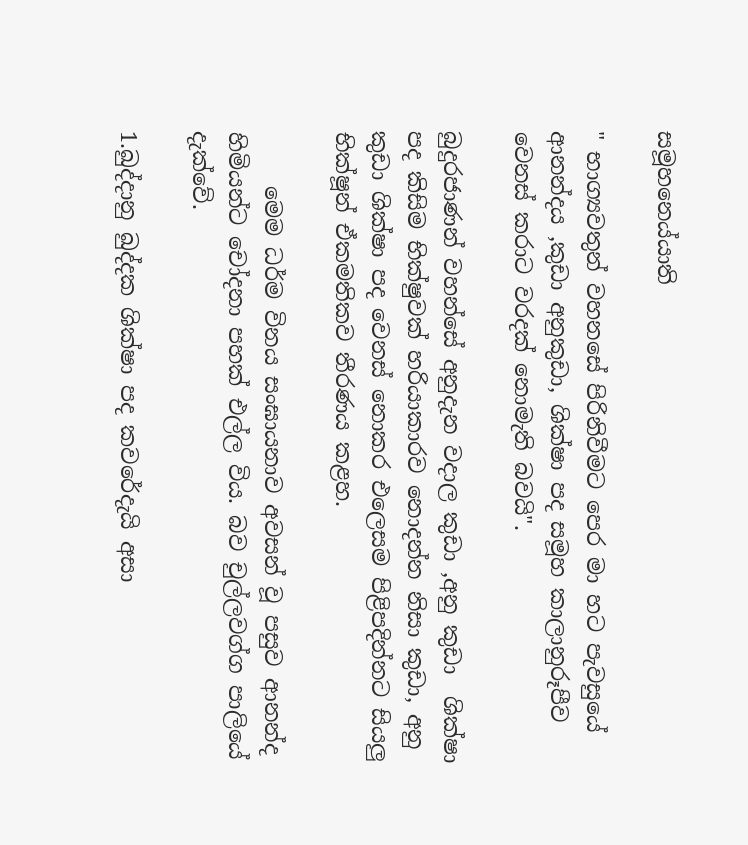සමූහනෙ‍ය්යාති

" භාග්‍යවතුන් වහනසේ පිරිනිවීමට පෙර මා හට පැවසුයේ ආනන්දය ,කුඩා අනුකුඩා, ශික්ෂා පද සමූහ කාලානුරූපීව වෙනස් කරාට වරදක් නොමැති බවයි".

බුදුරජාණන් වහන්සේ අනුදැන වදාල කුඩා ,අනු කුඩා  ශික්ෂා පද කිසිම භික්ෂුවක් හරියාකාරව නොදන්න නිසා කුඩා, අනු කුඩා ශික්ෂා පද වෙනස් නොකර එලෙසම පිළිපදින්නට සියලු භික්ෂූන් ඒකමතිකව තීරණය කළහ.

     මෙම ධර්ම විනය සංඝායනාව අවසන් වූ පසුව ආනන්ද හිමියන්ට චෝදනා පහක් එල්ල විය. බව චුල්ලවග්ග පාලියේ දැක්වේ.

1.ඛුද්දානු ඛුද්දක ශික්ෂා පද කවරේදැයි අසා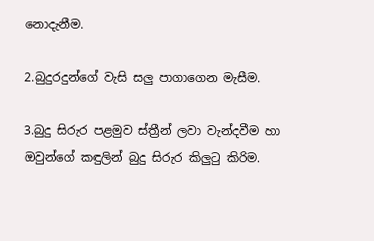නොදැනීම.

2.බුදුරදුන්ගේ වැසි සලු පාගාගෙන මැසීම.

3.බුදු සිරුර පළමුව ස්ත්‍රීන් ලවා වැන්දවීම හා ඔවුන්ගේ කඳුලින් බුදු සිරුර කිලුටු කිරිම.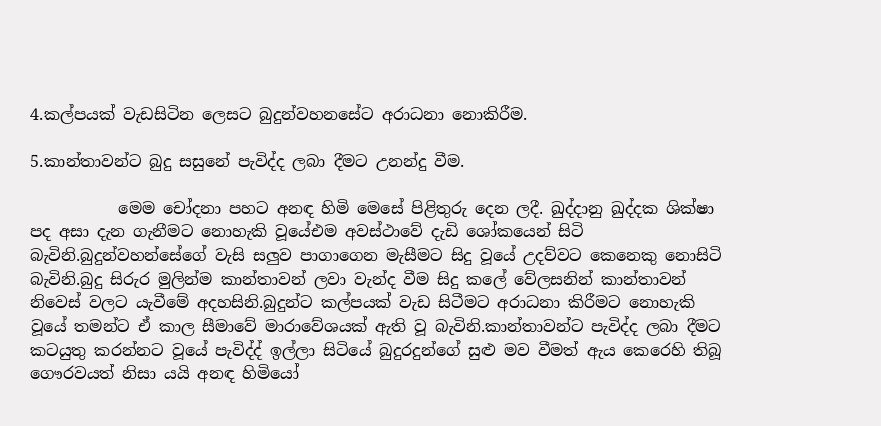4.කල්පයක් වැඩසිටින ලෙසට බුදුන්වහනසේට අරාධනා නොකිරීම.

5.කාන්තාවන්ට බුදු සසුනේ පැවිද්ද ලබා දීමට උනන්දු වීම.

           මෙම චෝදනා පහට අනඳ හිමි මෙසේ පිළිතුරු දෙන ලදී. ඛුද්දානු ඛුද්දක ශික්ෂා පද අසා දැන ගැනීමට නොහැකි වූයේඑම අවස්ථාවේ දැඩි ශෝකයෙන් සිටි බැවිනි.බුදුන්වහන්සේගේ වැසි සලුව පාගාගෙන මැසීමට සිදු වූයේ උදව්වට කෙනෙකු නොසිටි බැවිනි.බුදු සිරුර මුලින්ම කාන්තාවන් ලවා වැන්ද වීම සිදු කලේ වේලසනින් කාන්තාවන් නිවෙස් වලට යැවීමේ අදහසිනි.බුදුන්ට කල්පයක් වැඩ සිටීමට අරාධනා කිරීමට නොහැකි වූයේ තමන්ට ඒ කාල සීමාවේ මාරාවේශයක් ඇති වූ බැවිනි.කාන්තාවන්ට පැවිද්ද ලබා දීමට කටයුතු කරන්නට වූයේ පැවිද්ද් ඉල්ලා සිටියේ බුදුරදුන්ගේ සුළු මව වීමත් ඇය කෙරෙහි තිබූ ගෞරවයත් නිසා යයි අනඳ හිමියෝ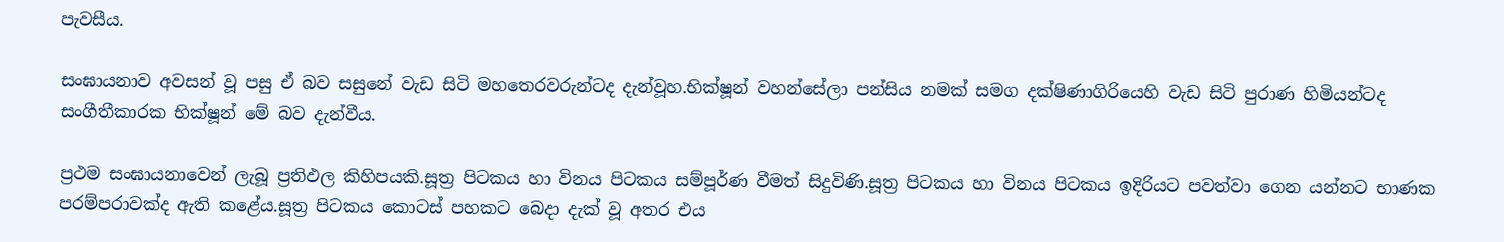පැවසීය.

සංඝායනාව අවසන් වූ පසු ඒ බව සසුනේ වැඩ සිටි මහතෙරවරුන්ටද දැන්වූහ.භික්ෂූන් වහන්සේලා පන්සිය නමක් සමග දක්ෂිණාගිරියෙහි වැඩ සිටි පුරාණ හිමියන්ටද සංගීතීකාරක භික්ෂූන් මේ බව දැන්වීය.

ප්‍රථම සංඝායනාවෙන් ලැබූ ප්‍රතිඵල කිහිපයකි.සූත්‍ර පිටකය හා විනය පිටකය සම්පූර්ණ වීමත් සිදුවිණි.සූත්‍ර පිටකය හා විනය පිටකය ඉදිරියට පවත්වා ගෙන යන්නට භාණක පරම්පරාවක්ද ඇති කළේය.සූත්‍ර පිටකය කොටස් පහකට බෙදා දැක් වූ අතර එය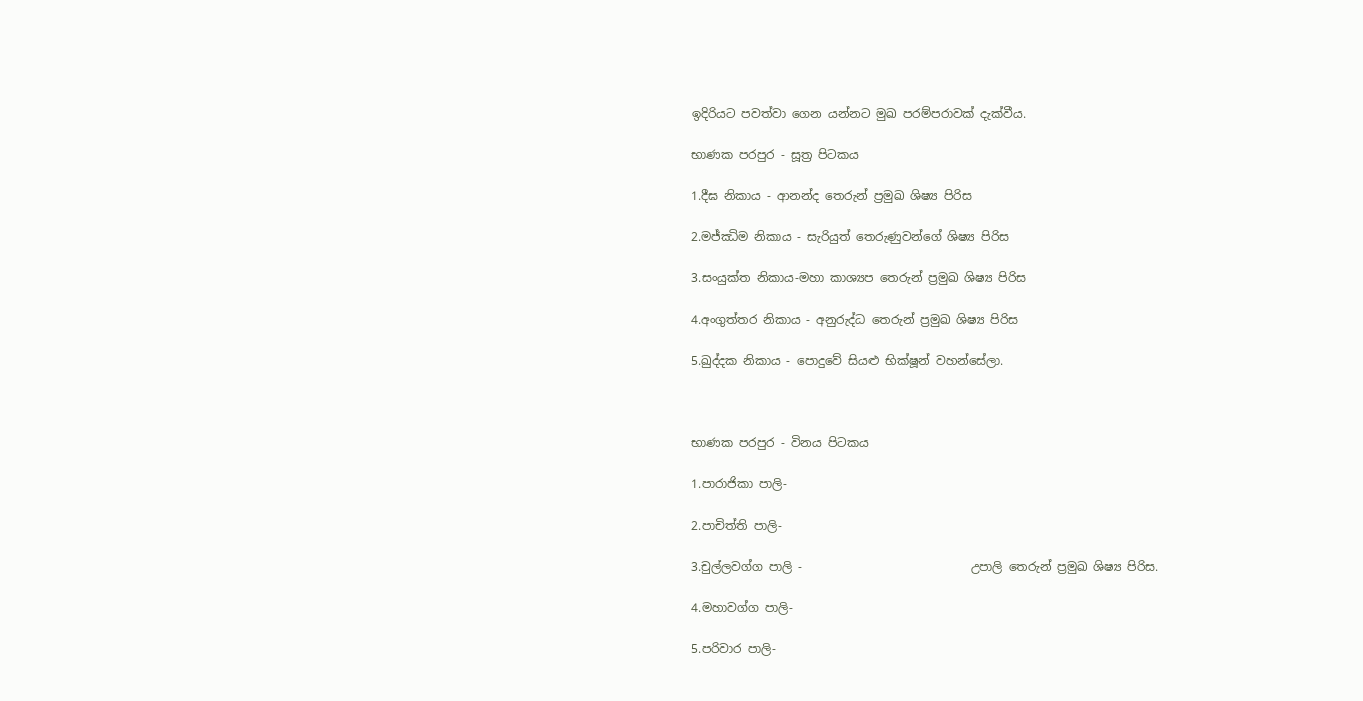ඉදිරියට පවත්වා ගෙන යන්නට මුඛ පරම්පරාවක් දැක්වීය.

භාණක පරපුර - සූත්‍ර පිටකය

1.දීඝ නිකාය - ආනන්ද තෙරුන් ප්‍රමුඛ ශිෂ්‍ය පිරිස

2.මජ්ඣිම නිකාය - සැරියුත් තෙරුණුවන්ගේ ශිෂ්‍ය පිරිස

3.සංයුක්ත නිකාය-මහා කාශ්‍යප තෙරුන් ප්‍රමුඛ ශිෂ්‍ය පිරිස

4.අංගුත්තර නිකාය - අනුරුද්ධ තෙරුන් ප්‍රමුඛ ශිෂ්‍ය පිරිස

5.ඛුද්දක නිකාය - පොදුවේ සියළු භික්ෂූන් වහන්සේලා.



භාණක පරපුර - විනය පිටකය

1.පාරාජිකා පාලි-

2.පාචිත්ති පාලි-

3.චුල්ලවග්ග පාලි -                            උපාලි තෙරුන් ප්‍රමුඛ ශිෂ්‍ය පිරිස.

4.මහාවග්ග පාලි-

5.පරිවාර පාලි-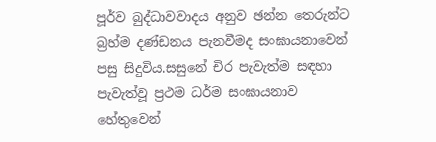පූර්ව බුද්ධාවවාදය අනුව ඡන්න තෙරුන්ට බ්‍රහ්ම දණ්ඩනය පැනවීමද සංඝායනාවෙන් පසු සිදුවිය.සසුනේ චිර පැවැත්ම සඳහා පැවැත්වූ ප්‍රථම ධර්ම සංඝායනාව හේතුවෙන්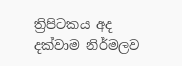ත්‍රිපිටකය අද දක්වාම නිර්මලව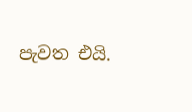පැවත එයි.